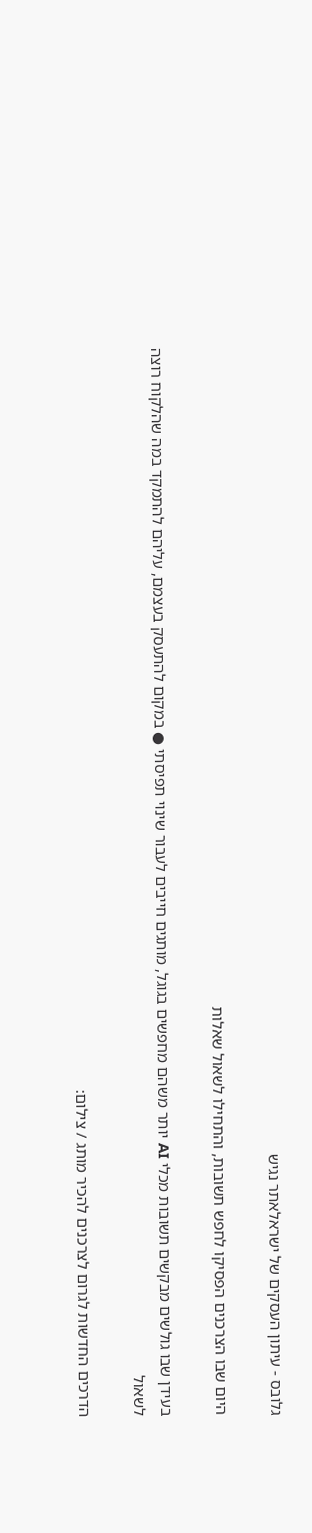גלובס - עיתון העסקים של ישראלאתר נגיש

היום שבו הצרכנים הפסיקו לחפש תשובות, והתחילו לשאול שאלות

בעידן שבו גולשים מבקשים תשובות מכלי AI יותר משהם מחפשים בגוגל, מותגים חייבים לעבור שינוי תפיסתי ● במקום להתעסק בעצמם, עליהם להתמקד במה שהלקוח רוצה לשאול

הדרכים החדשות לגרום לצרכנים להכיר מותג / צילום: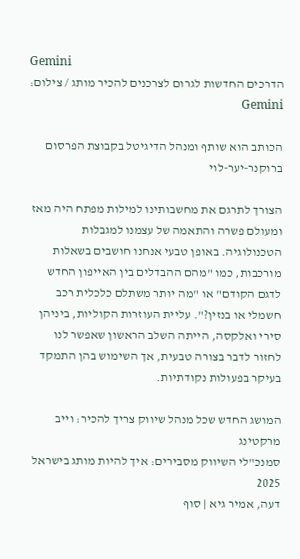Gemini
הדרכים החדשות לגרום לצרכנים להכיר מותג / צילום: Gemini

הכותב הוא שותף ומנהל הדיגיטל בקבוצת הפרסום ברוקנר-יער-לוי

הצורך לתרגם את מחשבותינו למילות מפתח היה מאז ומעולם פשרה והתאמה של עצמנו למגבלות הטכנולוגיה. באופן טבעי אנחנו חושבים בשאלות מורכבות, כמו "מהם ההבדלים בין האייפון החדש לדגם הקודם" או "מה יותר משתלם כלכלית רכב חשמלי או בנזין?". עליית העוזרות הקוליות, ביניהן סירי ואלקסה, הייתה השלב הראשון שאפשר לנו לחזור לדבר בצורה טבעית, אך השימוש בהן התמקד בעיקר בפעולות נקודתיות.

המושג החדש שכל מנהל שיווק צריך להכיר: וייב מרקטינג
סמנכ"לי השיווק מסבירים: איך להיות מותג בישראל 2025
דעה, אמיר גיא | סוף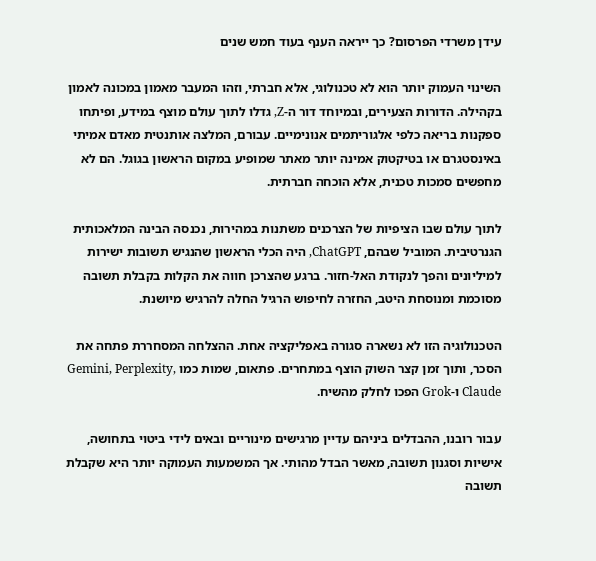עידן משרדי הפרסום? כך ייראה הענף בעוד חמש שנים

השינוי העמוק יותר הוא לא טכנולוגי, אלא חברתי, וזהו המעבר מאמון במכונה לאמון בקהילה. הדורות הצעירים, ובמיוחד דור ה-Z, גדלו לתוך עולם מוצף במידע, ופיתחו ספקנות בריאה כלפי אלגוריתמים אנונימיים. עבורם, המלצה אותנטית מאדם אמיתי באינסטגרם או בטיקטוק אמינה יותר מאתר שמופיע במקום הראשון בגוגל. הם לא מחפשים סמכות טכנית, אלא הוכחה חברתית.

לתוך עולם שבו הציפיות של הצרכנים משתנות במהירות, נכנסה הבינה המלאכותית הגנרטיבית. המוביל שבהם, ChatGPT, היה הכלי הראשון שהנגיש תשובות ישירות למיליונים והפך לנקודת האל-חזור. ברגע שהצרכן חווה את הקלות בקבלת תשובה מסוכמת ומנוסחת היטב, החזרה לחיפוש הרגיל החלה להרגיש מיושנת.

הטכנולוגיה הזו לא נשארה סגורה באפליקציה אחת. ההצלחה המסחררת פתחה את הסכר, ותוך זמן קצר השוק הוצף במתחרים. פתאום, שמות כמו Gemini, Perplexity, Claude ו-Grok הפכו לחלק מהשיח.

עבור רובנו, ההבדלים ביניהם עדיין מרגישים מינוריים ובאים לידי ביטוי בתחושה, אישיות וסגנון תשובה, מאשר הבדל מהותי. אך המשמעות העמוקה יותר היא שקבלת תשובה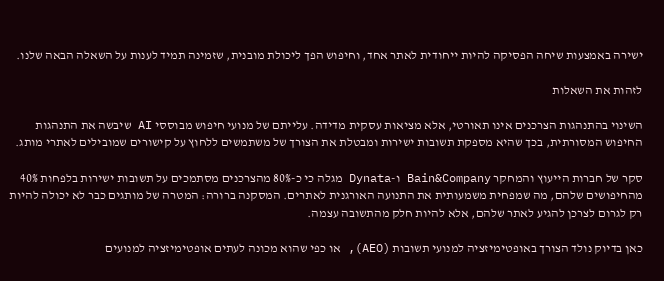ישירה באמצעות שיחה הפסיקה להיות ייחודית לאתר אחד, וחיפוש הפך ליכולת מובנית, שזמינה תמיד לענות על השאלה הבאה שלנו.

לזהות את השאלות

השינוי בהתנהגות הצרכנים אינו תאורטי, אלא מציאות עסקית מדידה. עלייתם של מנועי חיפוש מבוססי AI שיבשה את התנהגות החיפוש המסורתית, בכך שהיא מספקת תשובות ישירות ומבטלת את הצורך של משתמשים ללחוץ על קישורים שמובילים לאתרי מותג.

סקר של חברות הייעוץ והמחקר Bain&Company ו-Dynata מגלה כי כ-80% מהצרכנים מסתמכים על תשובות ישירות בלפחות 40% מהחיפושים שלהם, מה שמפחית משמעותית את התנועה האורגנית לאתרים. המסקנה ברורה: המטרה של מותגים כבר לא יכולה להיות רק לגרום לצרכן להגיע לאתר שלהם, אלא להיות חלק מהתשובה עצמה.

כאן בדיוק נולד הצורך באופטימיזציה למנועי תשובות (AEO), או כפי שהוא מכונה לעתים אופטימיזציה למנועים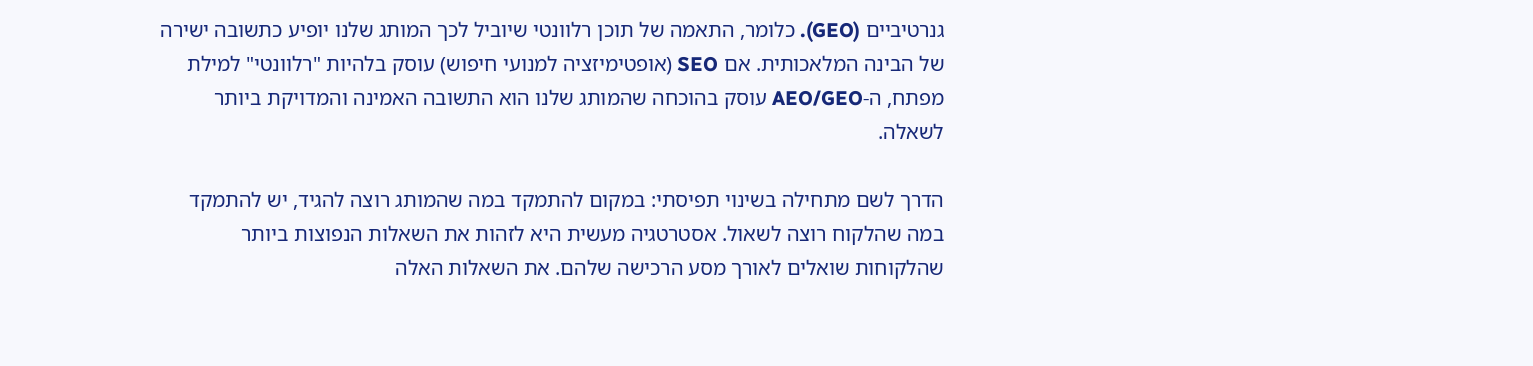גנרטיביים (GEO). כלומר, התאמה של תוכן רלוונטי שיוביל לכך המותג שלנו יופיע כתשובה ישירה של הבינה המלאכותית. אם SEO (אופטימיזציה למנועי חיפוש) עוסק בלהיות "רלוונטי" למילת מפתח, ה-AEO/GEO עוסק בהוכחה שהמותג שלנו הוא התשובה האמינה והמדויקת ביותר לשאלה.

הדרך לשם מתחילה בשינוי תפיסתי: במקום להתמקד במה שהמותג רוצה להגיד, יש להתמקד במה שהלקוח רוצה לשאול. אסטרטגיה מעשית היא לזהות את השאלות הנפוצות ביותר שהלקוחות שואלים לאורך מסע הרכישה שלהם. את השאלות האלה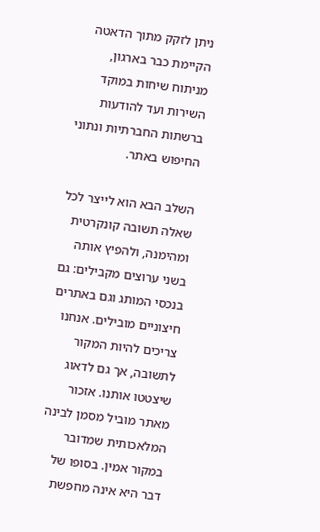ניתן לזקק מתוך הדאטה הקיימת כבר בארגון, מניתוח שיחות במוקד השירות ועד להודעות ברשתות החברתיות ונתוני החיפוש באתר.

השלב הבא הוא לייצר לכל שאלה תשובה קונקרטית ומהימנה, ולהפיץ אותה בשני ערוצים מקבילים: גם בנכסי המותג וגם באתרים חיצוניים מובילים. אנחנו צריכים להיות המקור לתשובה, אך גם לדאוג שיצטטו אותנו. אזכור מאתר מוביל מסמן לבינה המלאכותית שמדובר במקור אמין. בסופו של דבר היא אינה מחפשת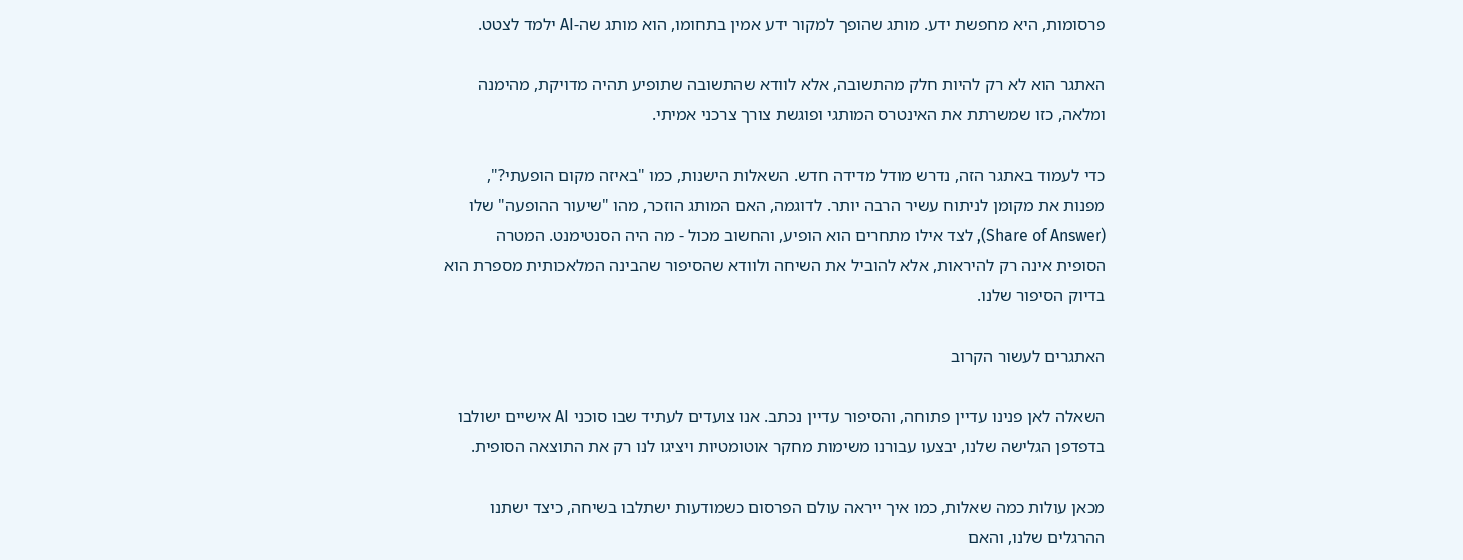פרסומות, היא מחפשת ידע. מותג שהופך למקור ידע אמין בתחומו, הוא מותג שה-AI ילמד לצטט.

האתגר הוא לא רק להיות חלק מהתשובה, אלא לוודא שהתשובה שתופיע תהיה מדויקת, מהימנה ומלאה, כזו שמשרתת את האינטרס המותגי ופוגשת צורך צרכני אמיתי.

כדי לעמוד באתגר הזה, נדרש מודל מדידה חדש. השאלות הישנות, כמו "באיזה מקום הופעתי?", מפנות את מקומן לניתוח עשיר הרבה יותר. לדוגמה, האם המותג הוזכר, מהו "שיעור ההופעה" שלו (Share of Answer), לצד אילו מתחרים הוא הופיע, והחשוב מכול - מה היה הסנטימנט. המטרה הסופית אינה רק להיראות, אלא להוביל את השיחה ולוודא שהסיפור שהבינה המלאכותית מספרת הוא בדיוק הסיפור שלנו.

האתגרים לעשור הקרוב

השאלה לאן פנינו עדיין פתוחה, והסיפור עדיין נכתב. אנו צועדים לעתיד שבו סוכני AI אישיים ישולבו בדפדפן הגלישה שלנו, יבצעו עבורנו משימות מחקר אוטומטיות ויציגו לנו רק את התוצאה הסופית.

מכאן עולות כמה שאלות, כמו איך ייראה עולם הפרסום כשמודעות ישתלבו בשיחה, כיצד ישתנו ההרגלים שלנו, והאם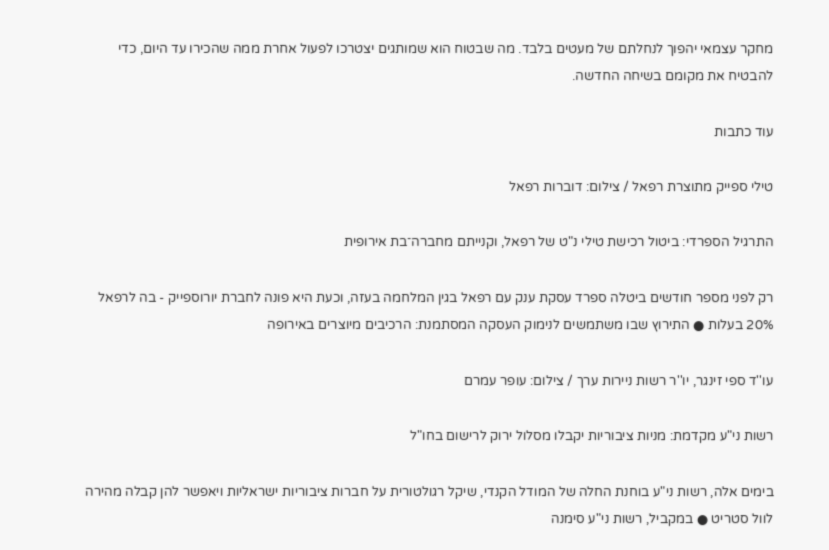מחקר עצמאי יהפוך לנחלתם של מעטים בלבד. מה שבטוח הוא שמותגים יצטרכו לפעול אחרת ממה שהכירו עד היום, כדי להבטיח את מקומם בשיחה החדשה.

עוד כתבות

טילי ספייק מתוצרת רפאל / צילום: דוברות רפאל

התרגיל הספרדי: ביטול רכישת טילי נ"ט של רפאל, וקנייתם מחברה־בת אירופית

רק לפני מספר חודשים ביטלה ספרד עסקת ענק עם רפאל בגין המלחמה בעזה, וכעת היא פונה לחברת יורוספייק - בה לרפאל 20% בעלות ● התירוץ שבו משתמשים לנימוק העסקה המסתמנת: הרכיבים מיוצרים באירופה

עו''ד ספי זינגר, יו''ר רשות ניירות ערך / צילום: עופר עמרם

רשות ני"ע מקדמת: מניות ציבוריות יקבלו מסלול ירוק לרישום בחו"ל

בימים אלה, רשות ני"ע בוחנת החלה של המודל הקנדי, שיקל רגולטורית על חברות ציבוריות ישראליות ויאפשר להן קבלה מהירה לוול סטריט ● במקביל, רשות ני"ע סימנה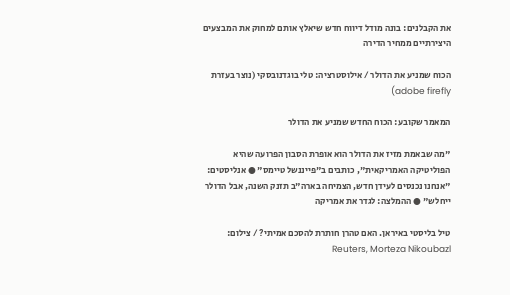את הקבלנים: בונה מודל דיווח חדש שיאלץ אותם למחוק את המבצעים היצירתיים ממחיר הדירה

הכוח שמניע את הדולר / אילוסטרציה: טלי בוגדנובסקי (נוצר בעזרת adobe firefly)

המאמר שקובע: הכוח החדש שמניע את הדולר

"מה שבאמת מזיז את הדולר הוא אופרת הסבון הפרועה שהיא הפוליטיקה האמריקאית", כותבים ב"פייננשל טיימס" ● אנליסטים: "אנחנו נכנסים לעידן חדש, הצמיחה בארה"ב תזנק השנה, אבל הדולר ייחלש" ● ההמלצה: לגדר את אמריקה

טיל בליסטי באיראן. האם טהרן חותרת להסכם אמיתי? / צילום: Reuters, Morteza Nikoubazl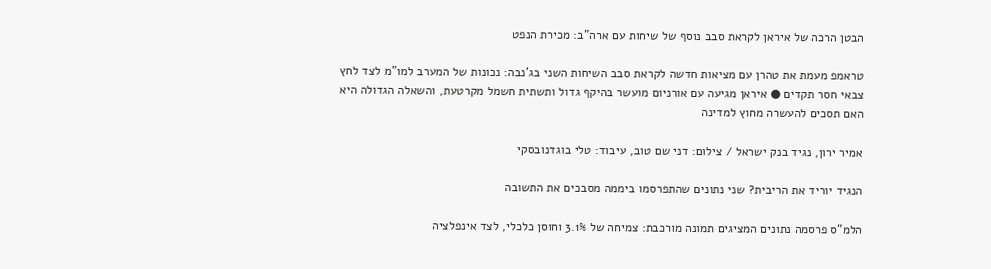הבטן הרכה של איראן לקראת סבב נוסף של שיחות עם ארה"ב: מכירת הנפט

טראמפ מעמת את טהרן עם מציאות חדשה לקראת סבב השיחות השני בג'נבה: נכונות של המערב למו"מ לצד לחץ צבאי חסר תקדים ● איראן מגיעה עם אורניום מועשר בהיקף גדול ותשתית חשמל מקרטעת, והשאלה הגדולה היא האם תסכים להעשרה מחוץ למדינה

אמיר ירון, נגיד בנק ישראל / צילום: דני שם טוב, עיבוד: טלי בוגדנובסקי

הנגיד יוריד את הריבית? שני נתונים שהתפרסמו ביממה מסבכים את התשובה

הלמ"ס פרסמה נתונים המציגים תמונה מורכבת: צמיחה של 3.1% וחוסן כלכלי, לצד אינפלציה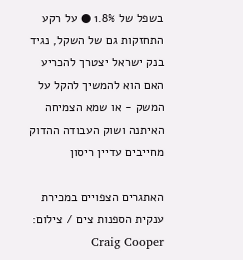בשפל של 1.8% ● על רקע התחזקות גם של השקל, נגיד בנק ישראל יצטרך להכריע האם הוא להמשיך להקל על המשק - או שמא הצמיחה האיתנה ושוק העבודה ההדוק מחייבים עדיין ריסון

האתגרים הצפויים במכירת ענקית הספנות צים / צילום: Craig Cooper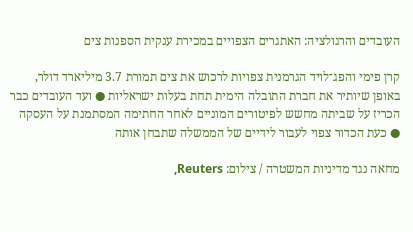העובדים והרגולציה: האתגרים הצפויים במכירת ענקית הספנות צים

קרן פימי והפג־לויד הגרמנית צפויות לרכוש את צים תמורת 3.7 מיליארד דולר, באופן שיותיר את חברת התובלה הימית תחת בעלות ישראליות ● ועד העובדים כבר הכריז על שביתה מחשש לפיטורים המוניים לאחר החתימה המסתמנת על העסקה ● כעת הכדור צפוי לעבור לידיים של הממשלה שתבחן אותה

מחאה נגד מדיניות המשטרה / צילום: Reuters,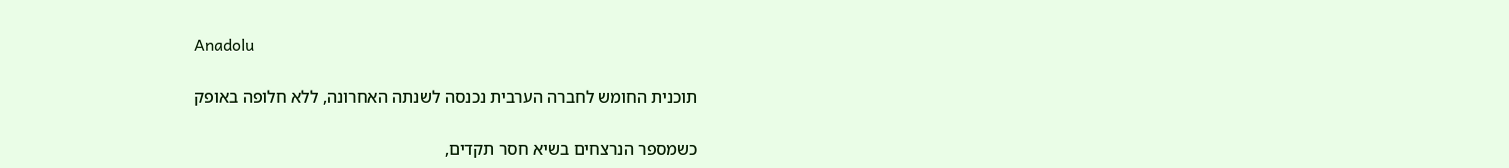Anadolu

תוכנית החומש לחברה הערבית נכנסה לשנתה האחרונה, ללא חלופה באופק

כשמספר הנרצחים בשיא חסר תקדים,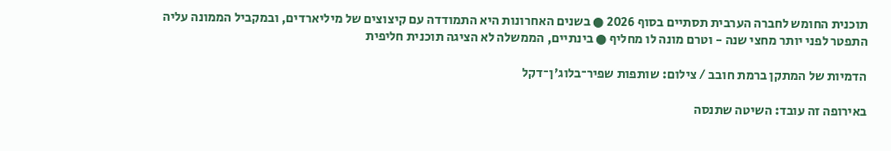תוכנית החומש לחברה הערבית תסתיים בסוף 2026 ● בשנים האחרונות היא התמודדה עם קיצוצים של מיליארדים, ובמקביל הממונה עליה התפטר לפני יותר מחצי שנה - וטרם מונה לו מחליף ● בינתיים, הממשלה לא הציגה תוכנית חליפית

הדמיות של המתקן ברמת חובב / צילום: שותפות שפיר־בלוג'ן־דקל

באירופה זה עובד: השיטה שתנסה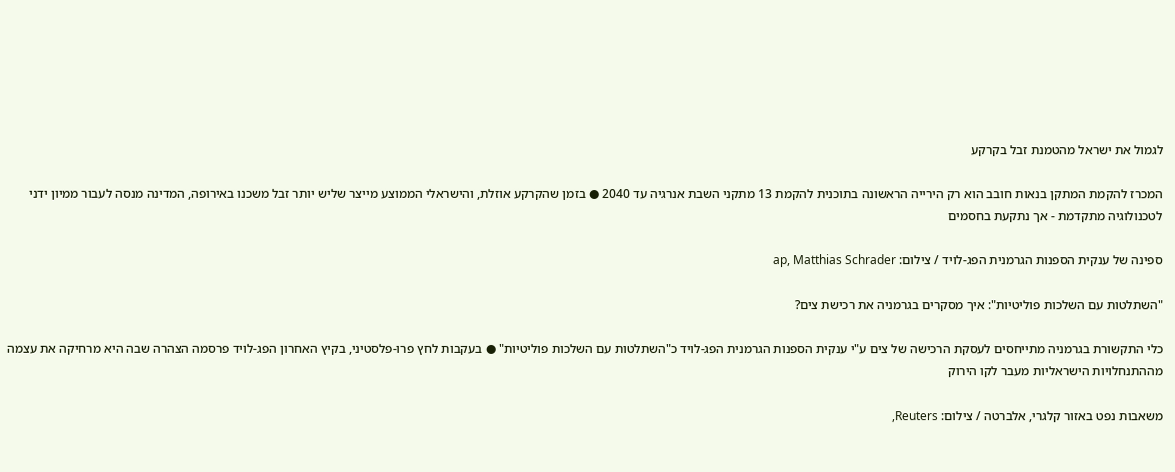לגמול את ישראל מהטמנת זבל בקרקע

המכרז להקמת המתקן בנאות חובב הוא רק הירייה הראשונה בתוכנית להקמת 13 מתקני השבת אנרגיה עד 2040 ● בזמן שהקרקע אוזלת, והישראלי הממוצע מייצר שליש יותר זבל משכנו באירופה, המדינה מנסה לעבור ממיון ידני לטכנולוגיה מתקדמת - אך נתקעת בחסמים

ספינה של ענקית הספנות הגרמנית הפג-לויד / צילום: ap, Matthias Schrader

"השתלטות עם השלכות פוליטיות": איך מסקרים בגרמניה את רכישת צים?

כלי התקשורת בגרמניה מתייחסים לעסקת הרכישה של צים ע"י ענקית הספנות הגרמנית הפג-לויד כ"השתלטות עם השלכות פוליטיות" ● בעקבות לחץ פרו-פלסטיני, בקיץ האחרון הפג-לויד פרסמה הצהרה שבה היא מרחיקה את עצמה מההתנחלויות הישראליות מעבר לקו הירוק

משאבות נפט באזור קלגרי, אלברטה / צילום: Reuters,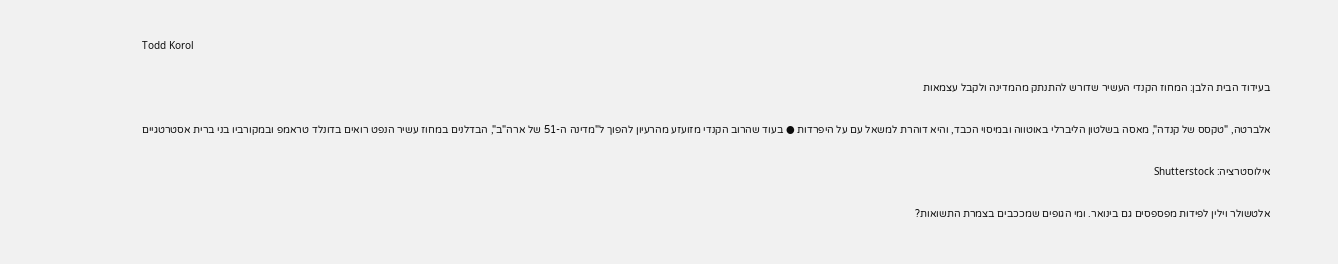Todd Korol

בעידוד הבית הלבן: המחוז הקנדי העשיר שדורש להתנתק מהמדינה ולקבל עצמאות

אלברטה, "טקסס של קנדה", מאסה בשלטון הליברלי באוטווה ובמיסוי הכבד, והיא דוהרת למשאל עם על היפרדות ● בעוד שהרוב הקנדי מזועזע מהרעיון להפוך ל"מדינה ה-51 של ארה"ב", הבדלנים במחוז עשיר הנפט רואים בדונלד טראמפ ובמקורביו בני ברית אסטרטגיים

אילוסטרציה: Shutterstock

אלטשולר וילין לפידות מפספסים גם בינואר. ומי הגופים שמככבים בצמרת התשואות?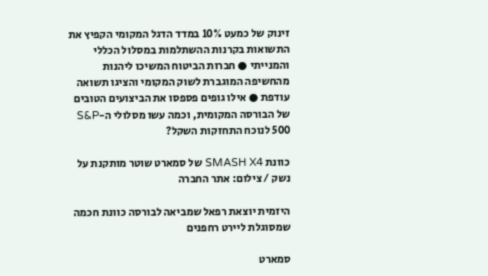זינוק של כמעט 10% במדד הדגל המקומי הקפיץ את התשואות בקרנות ההשתלמות במסלול הכללי והמנייתי ● חברות הביטוח המשיכו ליהנות מהחשיפה המוגברת לשוק המקומי והציגו תשואה עודפת ● אילו גופים פספסו את הביצועים הטובים של הבורסה המקומית, וכמה עשו מסלולי ה-S&P 500 לנוכח התחזקות השקל?

כוונת SMASH X4 של סמארט שוטר מותקנת על נשק / צילום: אתר החברה

היזמית יוצאת רפאל שמביאה לבורסה כוונת חכמה שמסוגלת ליירט רחפנים

סמארט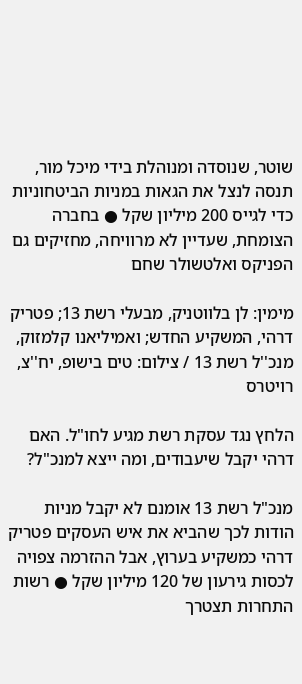שוטר, שנוסדה ומנוהלת בידי מיכל מור, תנסה לנצל את הגאות במניות הביטחוניות כדי לגייס 200 מיליון שקל ● בחברה הצומחת, שעדיין לא מרוויחה, מחזיקים גם הפניקס ואלטשולר שחם

מימין: לן בלווטניק, מבעלי רשת 13; פטריק דרהי, המשקיע החדש; ואמיליאנו קלמזוק, מנכ''ל רשת 13 / צילום: טים בישופ, יח''צ, רויטרס

הלחץ נגד עסקת רשת מגיע לחו"ל. האם דרהי יקבל שיעבודים, ומה ייצא למנכ"ל?

מנכ"ל רשת 13 אומנם לא יקבל מניות הודות לכך שהביא את איש העסקים פטריק דרהי כמשקיע בערוץ, אבל ההזרמה צפויה לכסות גירעון של 120 מיליון שקל ● רשות התחרות תצטרך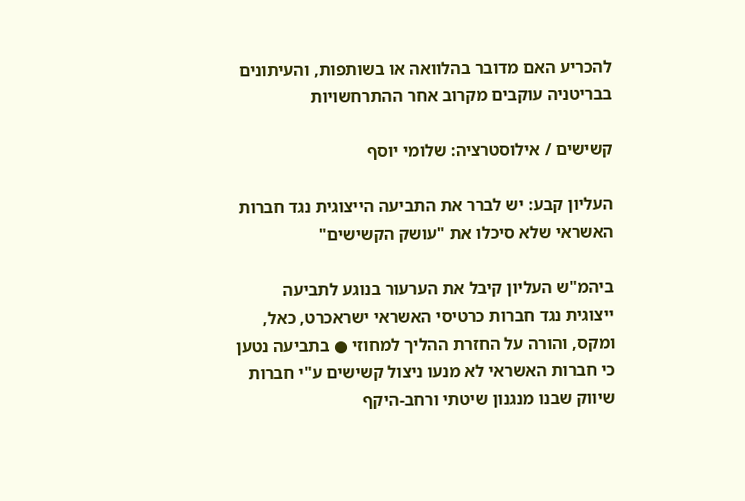להכריע האם מדובר בהלוואה או בשותפות, והעיתונים בבריטניה עוקבים מקרוב אחר ההתרחשויות

קשישים / אילוסטרציה: שלומי יוסף

העליון קבע: יש לברר את התביעה הייצוגית נגד חברות האשראי שלא סיכלו את "עושק הקשישים"

ביהמ"ש העליון קיבל את הערעור בנוגע לתביעה ייצוגית נגד חברות כרטיסי האשראי ישראכרט, כאל, ומקס, והורה על החזרת ההליך למחוזי ● בתביעה נטען כי חברות האשראי לא מנעו ניצול קשישים ע"י חברות שיווק שבנו מנגנון שיטתי ורחב-היקף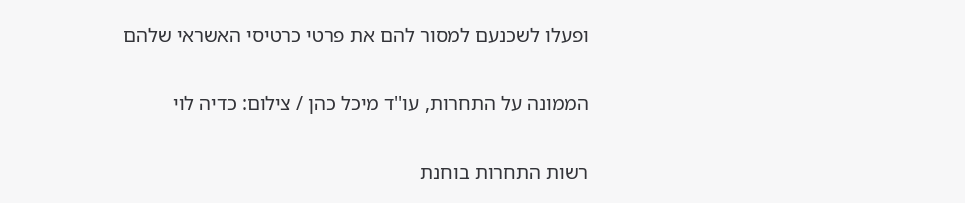ופעלו לשכנעם למסור להם את פרטי כרטיסי האשראי שלהם

הממונה על התחרות, עו''ד מיכל כהן / צילום: כדיה לוי

רשות התחרות בוחנת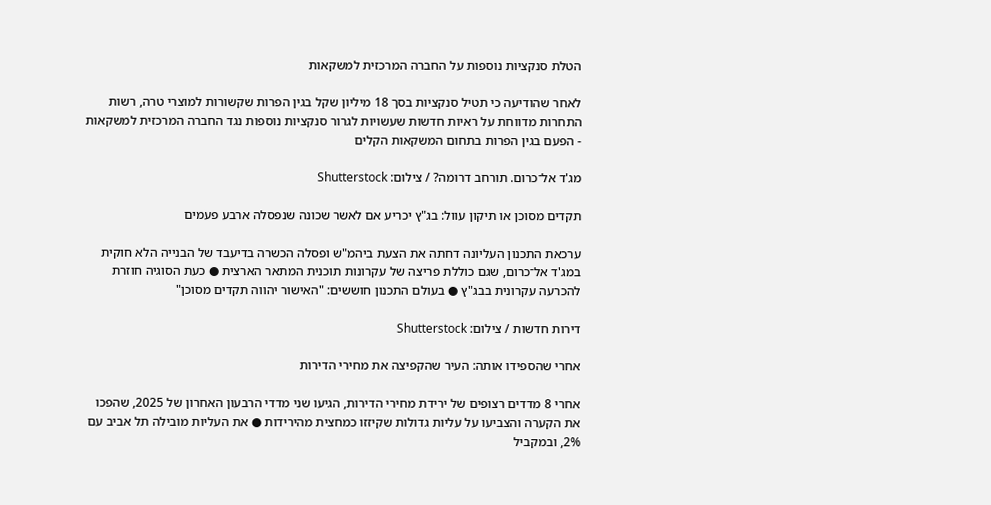הטלת סנקציות נוספות על החברה המרכזית למשקאות

לאחר שהודיעה כי תטיל סנקציות בסך 18 מיליון שקל בגין הפרות שקשורות למוצרי טרה, רשות התחרות מדווחת על ראיות חדשות שעשויות לגרור סנקציות נוספות נגד החברה המרכזית למשקאות - הפעם בגין הפרות בתחום המשקאות הקלים

מג'ד אל־כרום. תורחב דרומה? / צילום: Shutterstock

תקדים מסוכן או תיקון עוול: בג"ץ יכריע אם לאשר שכונה שנפסלה ארבע פעמים

ערכאת התכנון העליונה דחתה את הצעת ביהמ"ש ופסלה הכשרה בדיעבד של הבנייה הלא חוקית במג'ד אל־כרום, שגם כוללת פריצה של עקרונות תוכנית המתאר הארצית ● כעת הסוגיה חוזרת להכרעה עקרונית בבג"ץ ● בעולם התכנון חוששים: "האישור יהווה תקדים מסוכן"

דירות חדשות / צילום: Shutterstock

אחרי שהספידו אותה: העיר שהקפיצה את מחירי הדירות

אחרי 8 מדדים רצופים של ירידת מחירי הדירות, הגיעו שני מדדי הרבעון האחרון של 2025, שהפכו את הקערה והצביעו על עליות גדולות שקיזזו כמחצית מהירידות ● את העליות מובילה תל אביב עם 2%, ובמקביל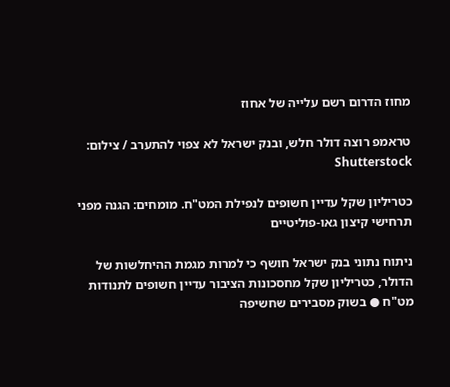מחוז הדרום רשם עלייה של אחוז

טראמפ רוצה דולר חלש, ובנק ישראל לא צפוי להתערב / צילום: Shutterstock

כטריליון שקל עדיין חשופים לנפילת המט"ח. מומחים: הגנה מפני תרחישי קיצון גאו-פוליטיים

ניתוח נתוני בנק ישראל חושף כי למרות מגמת ההיחלשות של הדולר, כטריליון שקל מחסכונות הציבור עדיין חשופים לתנודות מט"ח ● בשוק מסבירים שחשיפה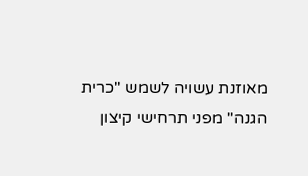מאוזנת עשויה לשמש "כרית הגנה" מפני תרחישי קיצון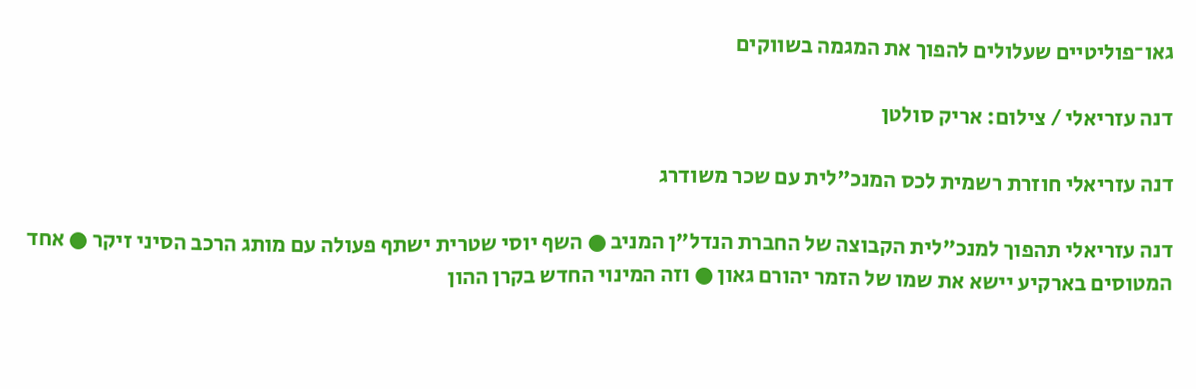גאו־פוליטיים שעלולים להפוך את המגמה בשווקים

דנה עזריאלי / צילום: אריק סולטן

דנה עזריאלי חוזרת רשמית לכס המנכ"לית עם שכר משודרג

דנה עזריאלי תהפוך למנכ"לית הקבוצה של החברת הנדל"ן המניב ● השף יוסי שטרית ישתף פעולה עם מותג הרכב הסיני זיקר ● אחד המטוסים בארקיע יישא את שמו של הזמר יהורם גאון ● וזה המינוי החדש בקרן ההון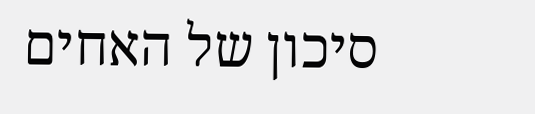סיכון של האחים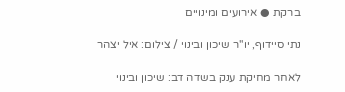ברקת ● אירועים ומינויים

נתי סיידוף, יו''ר שיכון ובינוי / צילום: איל יצהר

לאחר מחיקת ענק בשדה דב: שיכון ובינוי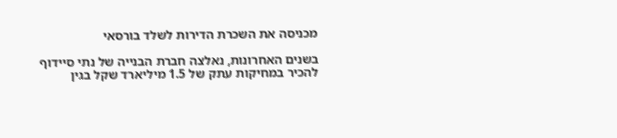מכניסה את השכרת הדירות לשלד בורסאי

בשנים האחרונות, נאלצה חברת הבנייה של נתי סיידוף להכיר במחיקות עתק של 1.5 מיליארד שקל בגין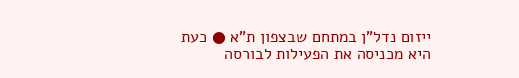ייזום נדל"ן במתחם שבצפון ת"א ● כעת היא מכניסה את הפעילות לבורסה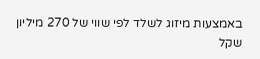באמצעות מיזוג לשלד לפי שווי של 270 מיליון שקל